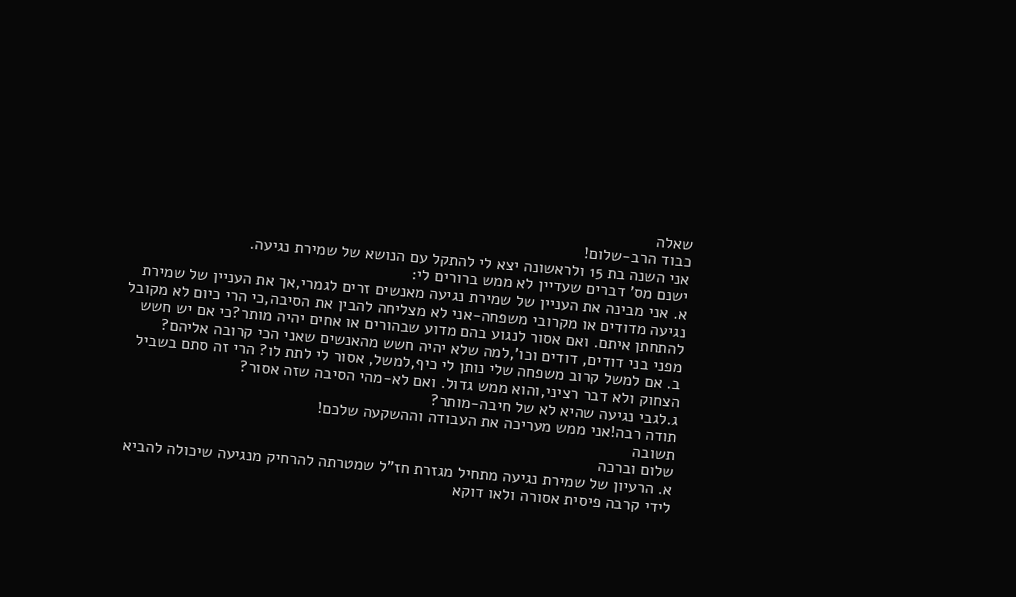שאלה
כבוד הרב-שלום!
אני השנה בת 15 ולראשונה יצא לי להתקל עם הנושא של שמירת נגיעה.
ישנם מס' דברים שעדיין לא ממש ברורים לי:
א. אני מבינה את העניין של שמירת נגיעה מאנשים זרים לגמרי,אך את העניין של שמירת נגיעה מדודים או מקרובי משפחה-אני לא מצליחה להבין את הסיבה,כי הרי כיום לא מקובל להתחתן איתם. ואם אסור לנגוע בהם מדוע שבהורים או אחים יהיה מותר?כי אם יש חשש מפני בני דודים, דודים וכו',למה שלא יהיה חשש מהאנשים שאני הכי קרובה אליהם?
ב. אם למשל קרוב משפחה שלי נותן לי כיף,למשל, אסור לי לתת לו? הרי זה סתם בשביל הצחוק ולא דבר רציני,והוא ממש גדול. ואם לא-מהי הסיבה שזה אסור?
ג.לגבי נגיעה שהיא לא של חיבה-מותר?
תודה רבה!אני ממש מעריכה את העבודה וההשקעה שלכם!
תשובה
שלום וברכה
א. הרעיון של שמירת נגיעה מתחיל מגזרת חז"ל שמטרתה להרחיק מנגיעה שיכולה להביא לידי קרבה פיסית אסורה ולאו דוקא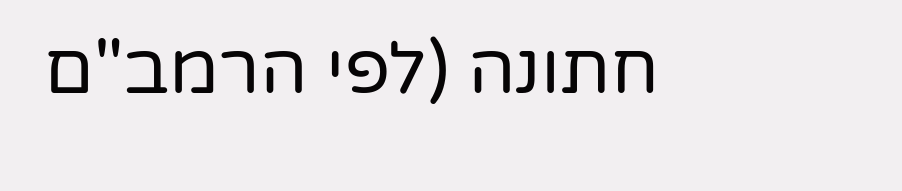חתונה (לפי הרמב"ם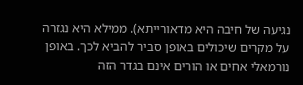נגיעה של חיבה היא מדאורייתא). ממילא היא נגזרה על מקרים שיכולים באופן סביר להביא לכך. באופן נורמאלי אחים או הורים אינם בגדר הזה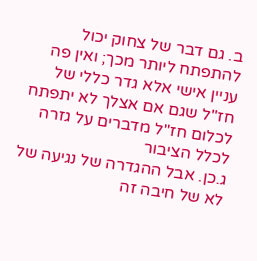ב. גם דבר של צחוק יכול להתפתח ליותר מכך; ואין פה עניין אישי אלא גדר כללי של חז"ל שגם אם אצלך לא יתפתח לכלום חז"ל מדברים על גזרה לכלל הציבור
ג.כן. אבל ההגדרה של נגיעה של לא של חיבה זה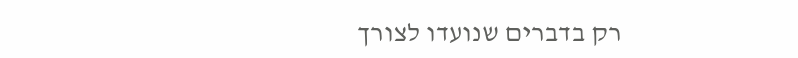רק בדברים שנועדו לצורך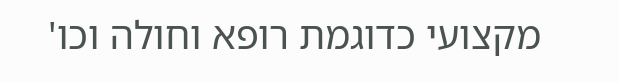מקצועי כדוגמת רופא וחולה וכו'